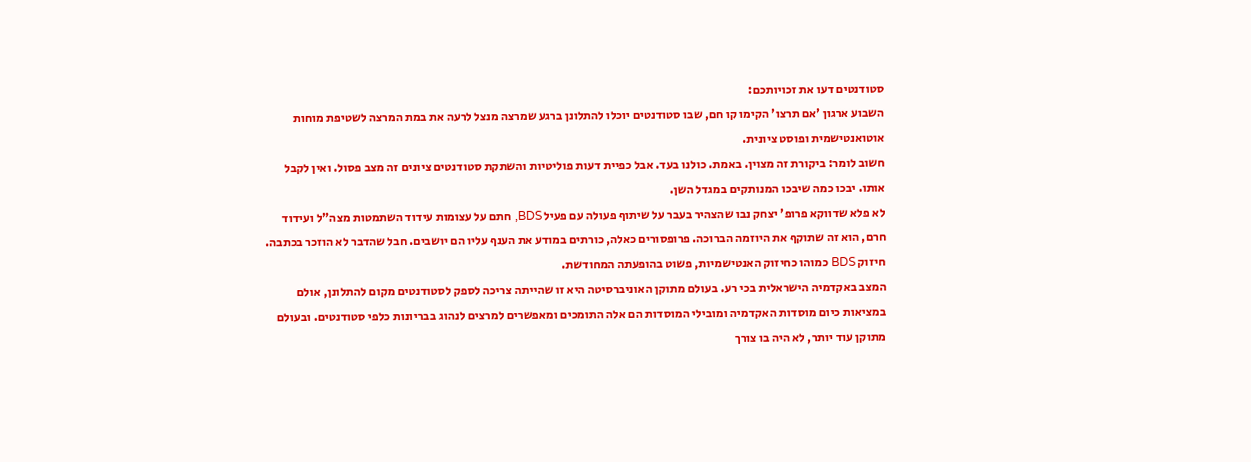סטודנטים דעו את זכויותכם:
השבוע ארגון 'אם תרצו' הקימו קו חם, שבו סטודנטים יוכלו להתלונן ברגע שמרצה מנצל לרעה את במת המרצה לשטיפת מוחות אוטואנטישמית ופוסט ציונית.
חשוב לומר: ביקורת זה מצוין. באמת. כולנו בעד. אבל כפיית דעות פוליטיות והשתקת סטודנטים ציונים זה מצב פסול. ואין לקבל אותו. יבכו כמה שיבכו המנותקים במגדל השן.
לא פלא שדווקא פרופ' יצחק נבו שהצהיר בעבר על שיתוף פעולה עם פעיל BDS, חתם על עצומות עידוד השתמטות מצה"ל ועידוד חרם, הוא זה שתוקף את היוזמה הברוכה. פרופסורים כאלה, כורתים במודע את הענף עליו הם יושבים. חבל שהדבר לא הוזכר בכתבה. חיזוק BDS כמוהו כחיזוק האנטישמיות, פשוט בהופעתה המחודשת.
המצב באקדמיה הישראלית בכי רע. בעולם מתוקן האוניברסיטה היא זו שהייתה צריכה לספק לסטודנטים מקום להתלונן, אולם במציאות כיום מוסדות האקדמיה ומובילי המוסדות הם אלה התומכים ומאפשרים למרצים לנהוג בבריונות כלפי סטודנטים. ובעולם מתוקן עוד יותר, לא היה בו צורך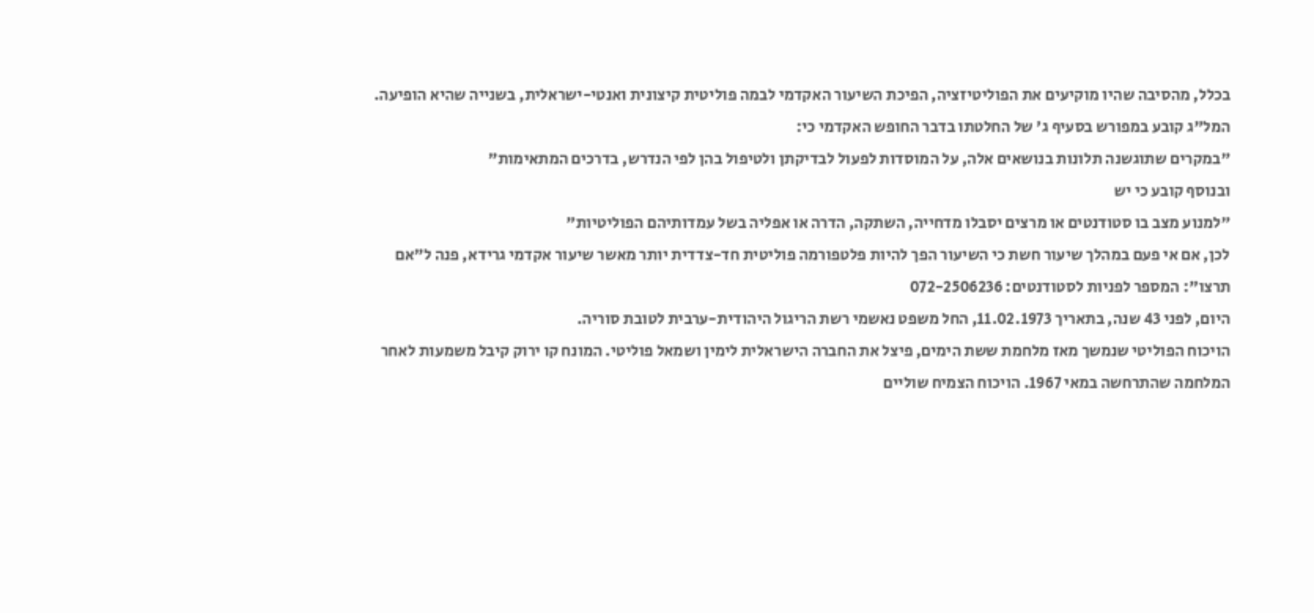בכלל, מהסיבה שהיו מוקיעים את הפוליטיזציה, הפיכת השיעור האקדמי לבמה פוליטית קיצונית ואנטי-ישראלית, בשנייה שהיא הופיעה.
המל"ג קובע במפורש בסעיף ג' של החלטתו בדבר החופש האקדמי כי:
"במקרים שתוגשנה תלונות בנושאים אלה, על המוסדות לפעול לבדיקתן ולטיפול בהן לפי הנדרש, בדרכים המתאימות"
ובנוסף קובע כי יש
"למנוע מצב בו סטודנטים או מרצים יסבלו מדחייה, השתקה, הדרה או אפליה בשל עמדותיהם הפוליטיות"
לכן, אם אי פעם במהלך שיעור חשת כי השיעור הפך להיות פלטפורמה פוליטית חד-צדדית יותר מאשר שיעור אקדמי גרידא, פנה ל"אם תרצו": המספר לפניות לסטודנטים: 072-2506236
היום, לפני 43 שנה, בתאריך 11.02.1973, החל משפט נאשמי רשת הריגול היהודית-ערבית לטובת סוריה.
הויכוח הפוליטי שנמשך מאז מלחמת ששת הימים, פיצל את החברה הישראלית לימין ושמאל פוליטי. המונח קו ירוק קיבל משמעות לאחר המלחמה שהתרחשה במאי 1967. הויכוח הצמיח שוליים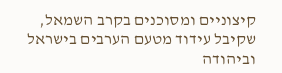קיצוניים ומסוכנים בקרב השמאל, שקיבל עידוד מטעם הערבים בישראל וביהודה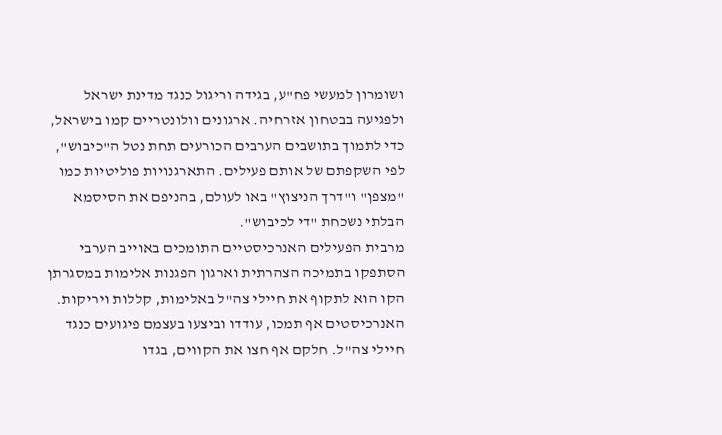ושומרון למעשי פח"ע, בגידה וריגול כנגד מדינת ישראל ולפגיעה בבטחון אזרחיה. ארגונים וולונטריים קמו בישראל, כדי לתמוך בתושבים הערבים הכורעים תחת נטל ה"כיבוש", לפי השקפתם של אותם פעילים. התארגנויות פוליטיות כמו "מצפן" ו"דרך הניצוץ" באו לעולם, בהניפם את הסיסמא הבלתי נשכחת "די לכיבוש".
מרבית הפעילים האנרכיסטיים התומכים באוייב הערבי הסתפקו בתמיכה הצהרתית וארגון הפגנות אלימות במסגרתן הקו הוא לתקוף את חיילי צה"ל באלימות, קללות ויריקות. האנרכיסטים אף תמכו, עודדו וביצעו בעצמם פיגועים כנגד חיילי צה"ל. חלקם אף חצו את הקווים, בגדו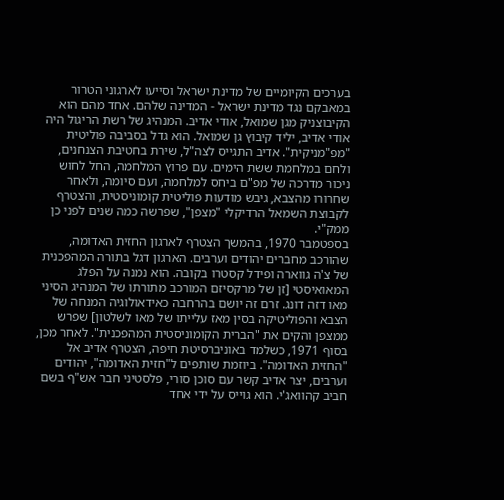בערכים הקיומיים של מדינת ישראל וסייעו לארגוני הטרור במאבקם נגד מדינת ישראל - המדינה שלהם. אחד מהם הוא הקיבוצניק מגן שמואל, אודי אדיב. המנהיג של רשת הריגול היה אודי אדיב, יליד קיבוץ גן שמואל. הוא גדל בסביבה פוליטית "מפ"מניקית". אדיב התגייס לצה"ל, שירת בחטיבת הצנחנים, ולחם במלחמת ששת הימים. עם פרוץ המלחמה, החל לחוש ניכור מדרכה של מפ"ם ביחס למלחמה, ועם סיומה, ולאחר שחרורו מהצבא, גיבש מודעות פוליטית קומוניסטית, והצטרף לקבוצת השמאל הרדיקלי "מצפן", שפרשה כמה שנים לפני כן ממק"י.
בספטמבר 1970, בהמשך הצטרף לארגון החזית האדומה, שהורכב מחברים יהודים וערבים. הארגון דגל בתורה המהפכנית של צ'ה גווארה ופידל קסטרו בקובה. הוא נמנה על הפלג המאואיסטי [זן של מרקסיזם המורכב מתורתו של המנהיג הסיני מאו דזה דונג. זרם זה יושם בהרחבה כאידאולוגיה המנחה של הצבא והפוליטיקה בסין מאז עלייתו של מאו לשלטון] שפרש ממצפן והקים את "הברית הקומוניסטית המהפכנית". לאחר מכן, בסוף 1971, כשלמד באוניברסיטת חיפה, הצטרף אדיב אל "החזית האדומה". ביוזמת שותפים ל"חזית האדומה", יהודים וערבים, יצר אדיב קשר עם סוכן סורי, פלסטיני חבר אש"ף בשם חביב קהוואג'י. הוא גוייס על ידי אחד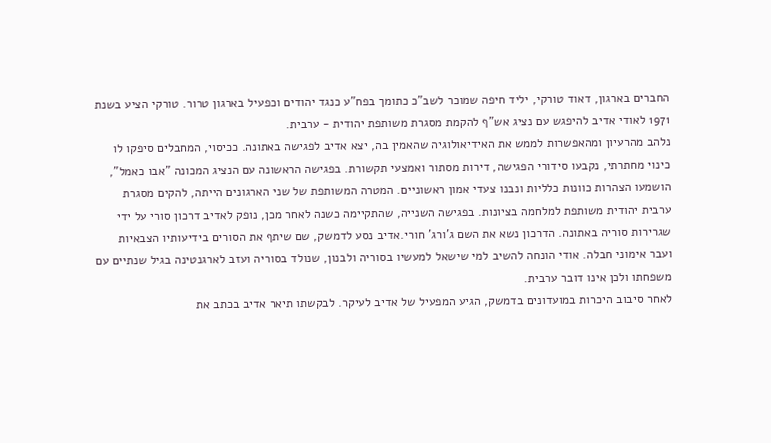החברים בארגון, דאוד טורקי, יליד חיפה שמוכר לשב"כ כתומך בפח"ע כנגד יהודים וכפעיל בארגון טרור. טורקי הציע בשנת 1971 לאודי אדיב להיפגש עם נציג אש"ף להקמת מסגרת משותפת יהודית - ערבית.
נלהב מהרעיון ומהאפשרות לממש את האידיאולוגיה שהאמין בה, יצא אדיב לפגישה באתונה. ככיסוי, המחבלים סיפקו לו כינוי מחתרתי, נקבעו סידורי הפגישה, דירות מסתור ואמצעי תקשורת. בפגישה הראשונה עם הנציג המכונה "אבו כאמל", הושמעו הצהרות כוונות כלליות ונבנו צעדי אמון ראשוניים. המטרה המשותפת של שני הארגונים הייתה, להקים מסגרת ערבית יהודית משותפת למלחמה בציונות. בפגישה השנייה, שהתקיימה כשנה לאחר מכן, נופק לאדיב דרכון סורי על ידי שגרירות סוריה באתונה. הדרכון נשא את השם ג'ורג' חורי.אדיב נסע לדמשק, שם שיתף את הסורים בידיעותיו הצבאיות ועבר אימוני חבלה. אודי הונחה להשיב למי שישאל למעשיו בסוריה ולבנון, שנולד בסוריה ועזב לארגנטינה בגיל שנתיים עם משפחתו ולכן אינו דובר ערבית.
לאחר סיבוב היכרות במועדונים בדמשק, הגיע המפעיל של אדיב לעיקר. לבקשתו תיאר אדיב בכתב את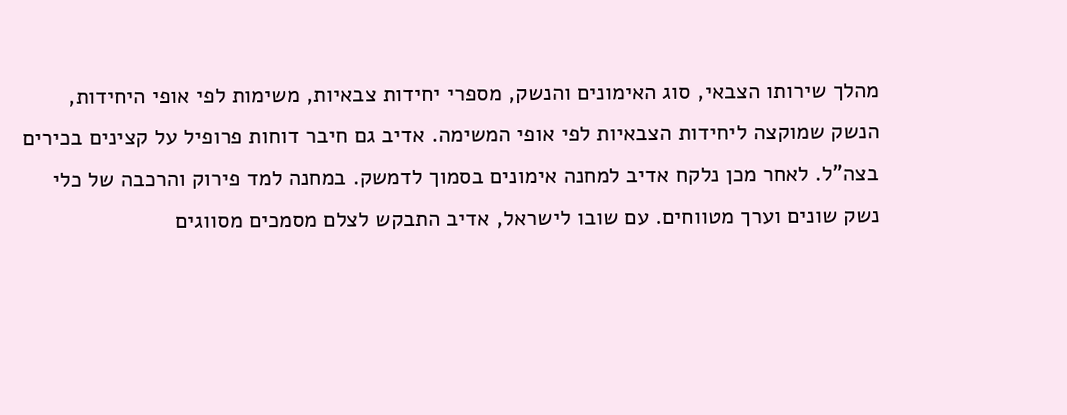מהלך שירותו הצבאי, סוג האימונים והנשק, מספרי יחידות צבאיות, משימות לפי אופי היחידות, הנשק שמוקצה ליחידות הצבאיות לפי אופי המשימה. אדיב גם חיבר דוחות פרופיל על קצינים בכירים בצה"ל. לאחר מכן נלקח אדיב למחנה אימונים בסמוך לדמשק. במחנה למד פירוק והרכבה של כלי נשק שונים וערך מטווחים. עם שובו לישראל, אדיב התבקש לצלם מסמכים מסווגים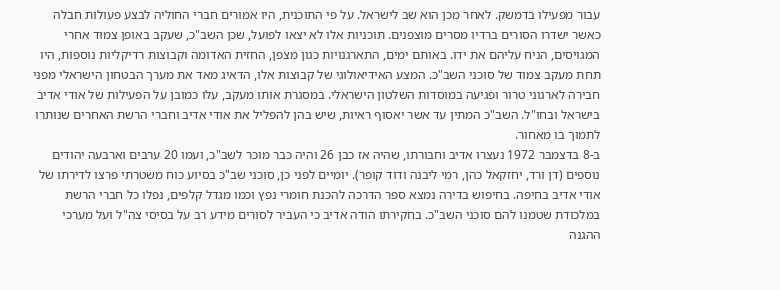עבור מפעילו בדמשק. לאחר מכן הוא שב לישראל. על פי התוכנית, היו אמורים חברי החוליה לבצע פעולות חבלה כאשר ישדרו הסורים ברדיו מסרים מוצפנים. תוכניות אלו לא יצאו לפועל, שכן השב"כ, שעקב באופן צמוד אחרי המגויסים, הניח עליהם את ידו. באותם ימים, התארגנויות כגון מצפן, החזית האדומה וקבוצות רדיקליות נוספות, היו תחת מעקב צמוד של סוכני השב"כ. המצע האידיאולוגי של קבוצות אלו, הדאיג מאד את מערך הבטחון הישראלי מפני חבירה לארגוני טרור ופגיעה במוסדות השלטון הישראלי. במסגרת אותו מעקב, עלו כמובן על הפעילות של אודי אדיב בישראל ובחו"ל. השב"כ המתין עד אשר יאסוף ראיות, שיש בהן להפליל את אודי אדיב וחברי הרשת האחרים שנותרו לתמוך בו מאחור.
ב-8 בדצמבר 1972 נעצרו אדיב וחבורתו, שהיה אז כבן 26 והיה כבר מוכר לשב"כ, ועמו 20 ערבים וארבעה יהודים נוספים (דן ורד, יחזקאל כהן, רמי ליבנה ודוד קופר). יומיים לפני כן, סוכני שב"כ בסיוע כוח משטרתי פרצו לדירתו של אודי אדיב בחיפה. בחיפוש בדירה נמצא ספר הדרכה להכנת חומרי נפץ וכמו מגדל קלפים, נפלו כל חברי הרשת במלכודת שטמנו להם סוכני השב"כ. בחקירתו הודה אדיב כי העביר לסורים מידע רב על בסיסי צה"ל ועל מערכי ההגנה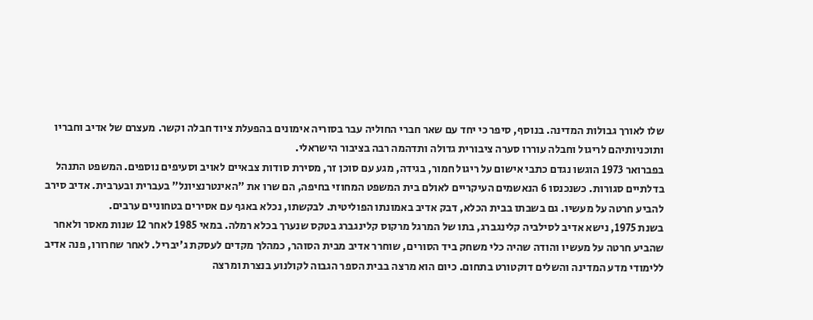שלו לאורך גבולות המדינה. בנוסף, סיפר כי יחד עם שאר חברי החוליה עבר בסוריה אימונים בהפעלת ציוד חבלה וקשר. מעצרם של אדיב וחבריו ותוכניותיהם לריגול וחבלה עוררו סערה ציבורית גדולה ותדהמה רבה בציבור הישראלי.
בפברואר 1973 הוגשו נגדם כתבי אישום על ריגול חמור, בגידה, מגע עם סוכן זר, מסירת סודות צבאיים לאויב וסעיפים נוספים. המשפט התנהל בדלתיים סגורות. כשנכנסו 6 הנאשמים העיקריים לאולם בית המשפט המחוזי בחיפה, הם שרו את "האינטרנציונל" בעברית ובערבית. אדיב סירב להביע חרטה על מעשיו. גם בשבתו בבית הכלא, דבק אדיב באמונתו הפוליטית. לבקשתו, נכלא באגף עם אסירים בטחוניים ערבים.
בשנת 1975, נישא אדיב לסילביה קלינגברג, בתו של המרגל מרקוס קלינגברג בטקס שנערך בכלא רמלה. במאי 1985 לאחר 12 שנות מאסר ולאחר שהביע חרטה על מעשיו והודה שהיה כלי משחק ביד הסורים, שוחרר אדיב מבית הסוהר, כמהלך מקדים לעסקת ג'יבריל. לאחר שחרורו, פנה אדיב ללימודי מדע המדינה והשלים דוקטורט בתחום. כיום הוא מרצה בבית הספר הגבוה לקולנוע בנצרת ומרצה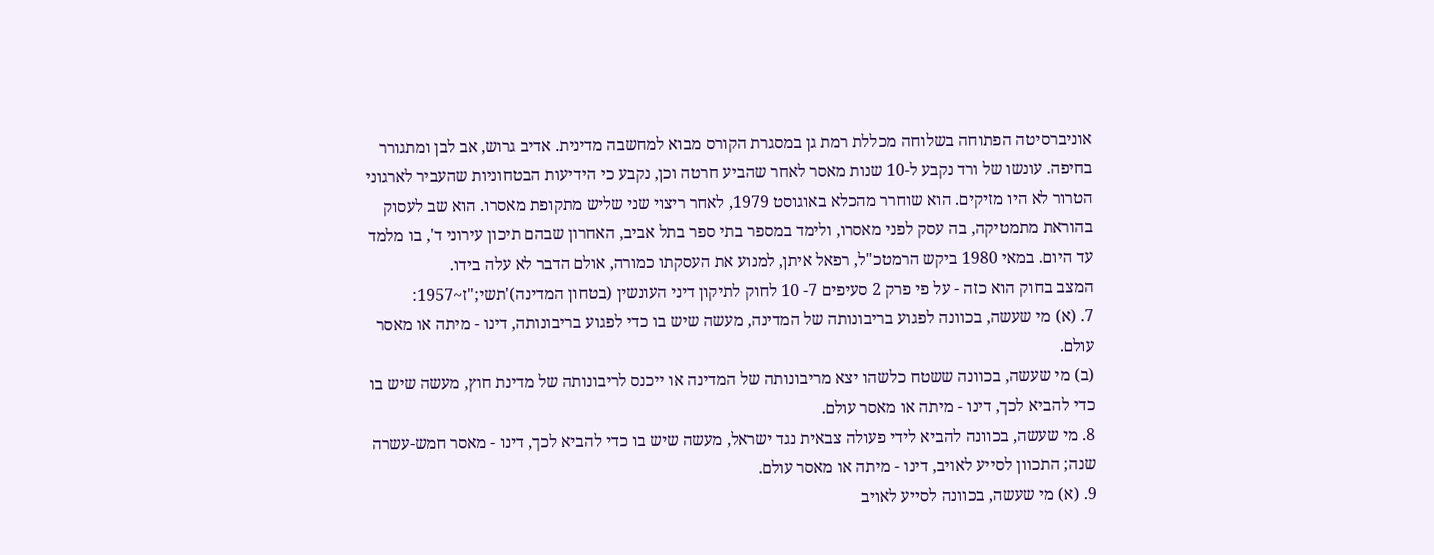אוניברסיטה הפתוחה בשלוחה מכללת רמת גן במסגרת הקורס מבוא למחשבה מדינית. אדיב גרוש, אב לבן ומתגורר בחיפה. עונשו של ורד נקבע ל-10 שנות מאסר לאחר שהביע חרטה וכן, נקבע כי הידיעות הבטחוניות שהעביר לארגוני הטרור לא היו מזיקים. הוא שוחרר מהכלא באוגוסט 1979, לאחר ריצוי שני שליש מתקופת מאסרו. הוא שב לעסוק בהוראת מתמטיקה, בה עסק לפני מאסרו, ולימד במספר בתי ספר בתל אביב, האחרון שבהם תיכון עירוני ד', בו מלמד עד היום. במאי 1980 ביקש הרמטכ"ל, רפאל איתן, למנוע את העסקתו כמורה, אולם הדבר לא עלה בידו.
המצב בחוק הוא כזה - על פי פרק 2 סעיפים 7- 10 לחוק לתיקון דיני העונשין (בטחון המדינה)'תשי;"ז~1957:
7. (א) מי שעשה, בכוונה לפגוע בריבונותה של המדינה, מעשה שיש בו כדי לפגוע בריבונותה, דינו - מיתה או מאסר עולם.
(ב) מי שעשה, בכוונה ששטח כלשהו יצא מריבונותה של המדינה או ייכנס לריבונותה של מדינת חוץ, מעשה שיש בו כדי להביא לכך, דינו - מיתה או מאסר עולם.
8. מי שעשה, בכוונה להביא לידי פעולה צבאית נגד ישראל, מעשה שיש בו כדי להביא לכך, דינו - מאסר חמש-עשרה שנה; התכוון לסייע לאויב, דינו - מיתה או מאסר עולם.
9. (א) מי שעשה, בכוונה לסייע לאויב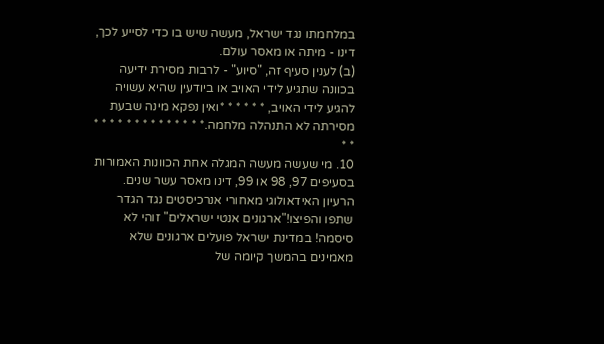במלחמתו נגד ישראל, מעשה שיש בו כדי לסייע לכך, דינו - מיתה או מאסר עולם.
(ב) לענין סעיף זה, "סיוע" - לרבות מסירת ידיעה בכוונה שתגיע לידי האויב או ביודעין שהיא עשויה להגיע לידי האויב, * * * * * *ואין נפקא מינה שבעת מסירתה לא התנהלה מלחמה.* * * * * * * * * * * * * * * *
10. מי שעשה מעשה המגלה אחת הכוונות האמורות בסעיפים 97, 98 או 99, דינו מאסר עשר שנים.
הרעיון האידאולוגי מאחורי אנרכיסטים נגד הגדר
שתפו והפיצו!"ארגונים אנטי ישראלים" זוהי לא סיסמה! במדינת ישראל פועלים ארגונים שלא מאמינים בהמשך קיומה של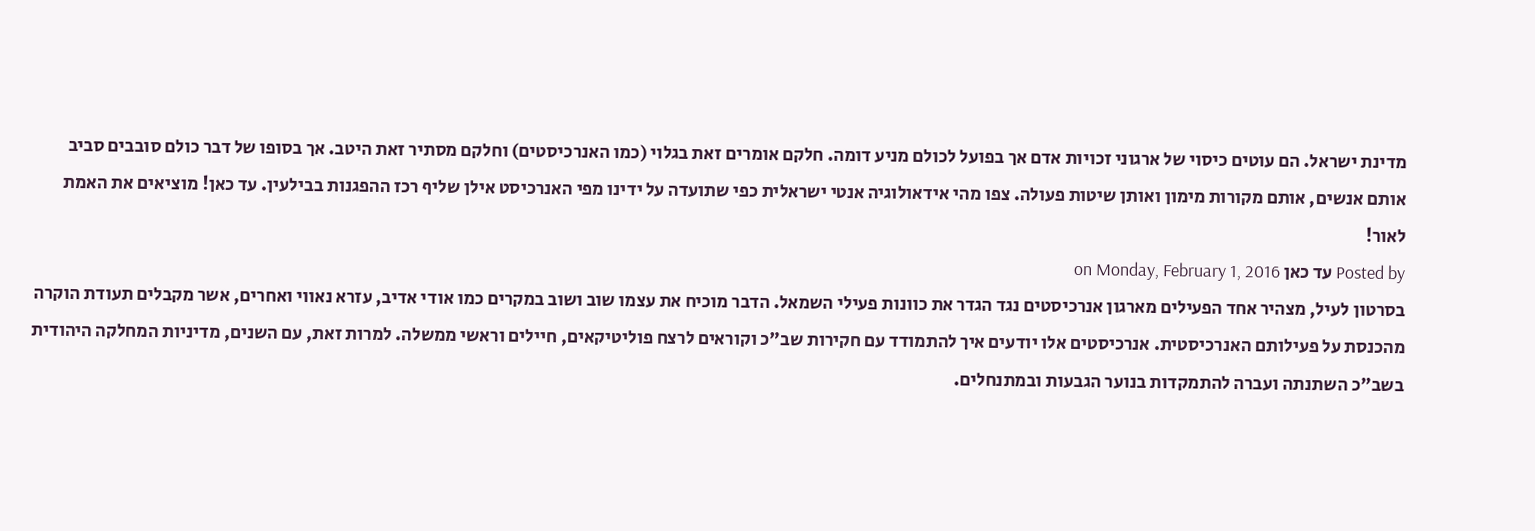מדינת ישראל. הם עוטים כיסוי של ארגוני זכויות אדם אך בפועל לכולם מניע דומה. חלקם אומרים זאת בגלוי (כמו האנרכיסטים) וחלקם מסתיר זאת היטב. אך בסופו של דבר כולם סובבים סביב אותם אנשים, אותם מקורות מימון ואותן שיטות פעולה. צפו מהי אידאולוגיה אנטי ישראלית כפי שתועדה על ידינו מפי האנרכיסט אילן שליף רכז ההפגנות בבילעין. עד כאן! מוציאים את האמת לאור!
Posted by עד כאן on Monday, February 1, 2016
בסרטון לעיל, מצהיר אחד הפעילים מארגון אנרכיסטים נגד הגדר את כוונות פעילי השמאל. הדבר מוכיח את עצמו שוב ושוב במקרים כמו אודי אדיב, עזרא נאווי ואחרים, אשר מקבלים תעודת הוקרה מהכנסת על פעילותם האנרכיסטית. אנרכיסטים אלו יודעים איך להתמודד עם חקירות שב"כ וקוראים לרצח פוליטיקאים, חיילים וראשי ממשלה. למרות זאת, עם השנים, מדיניות המחלקה היהודית בשב"כ השתנתה ועברה להתמקדות בנוער הגבעות ובמתנחלים.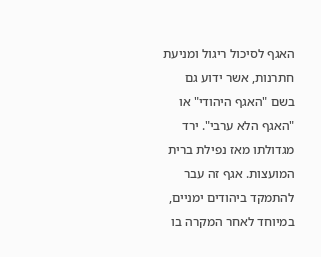האגף לסיכול ריגול ומניעת חתרנות, אשר ידוע גם בשם "האגף היהודי" או "האגף הלא ערבי". ירד מגדולתו מאז נפילת ברית המועצות. אגף זה עבר להתמקד ביהודים ימניים, במיוחד לאחר המקרה בו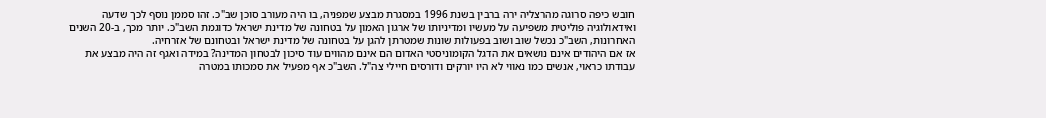חובש כיפה סרוגה מהרצליה ירה ברבין בשנת 1996 במסגרת מבצע שמפניה, בו היה מעורב סוכן שב"כ. זהו סממן נוסף לכך שדעה ואידאולוגיה פוליטית משפיעה על מעשיו ומדיניותו של ארגון האמון על בטחונה של מדינת ישראל כדוגמת השב"כ. יותר מכך, ב-20 השנים האחרונות, השב"כ נכשל שוב ושוב בפעולות שונות שמטרתן להגן על בטחונה של מדינת ישראל ובטחונם של אזרחיה.
אז אם היהודים אינם נושאים את הדגל הקומוניסטי האדום הם אינם מהווים עוד סיכון לבטחון המדינה? במידה ואגף זה היה מבצע את עבודתו כראוי, אנשים כמו נאווי לא היו יורקים ודורסים חיילי צה"ל. השב"כ אף מפעיל את סמכותו במטרה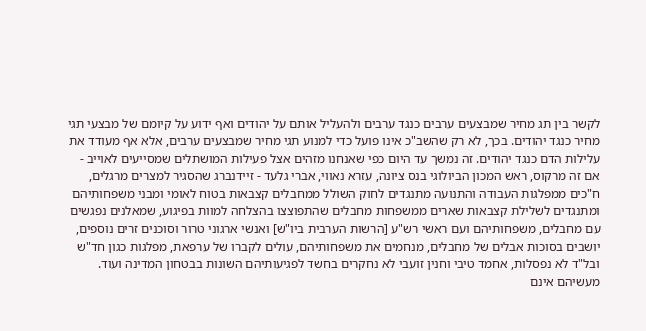לקשר בין תג מחיר שמבצעים ערבים כנגד ערבים ולהעליל אותם על יהודים ואף ידוע על קיומם של מבצעי תגי מחיר כנגד יהודים. בכך, לא רק שהשב"כ אינו פועל כדי למנוע תגי מחיר שמבצעים ערבים, אלא אף מעודד את עלילות הדם כנגד יהודים. זה נמשך עד היום כפי שאנחנו מזהים אצל פעילות המושתלים שמסייעים לאוייב - אם זה מרקוס, ראש המכון הביולוגי בנס ציונה, עזרא נאווי, אברי גלעד - זיידנברג שהסגיר למצרים מרגלים, ח"כים ממפלגות העבודה והתנועה מתנגדים לחוק השולל ממחבלים קצבאות בטוח לאומי ומבני משפחותיהם ומתנגדים לשלילת קצבאות שארים ממשפחות מחבלים שהתפוצצו בהצלחה למוות בפיגוע, שמאלנים נפגשים עם מחבלים, משפחותיהם ועם ראשי רש"ע [הרשות הערבית ביו"ש] ואנשי ארגוני טרור וסוכנים זרים נוספים, יושבים בסוכות אבלים של מחבלים, מנחמים את משפחותיהם, עולים לקברו של ערפאת, מפלגות כגון חד"ש ובל"ד לא נפסלות, אחמד טיבי וחנין זועבי לא נחקרים בחשד לפגיעותיהם השונות בבטחון המדינה ועוד. מעשיהם אינם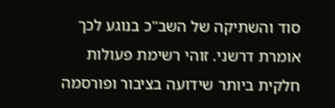סוד והשתיקה של השב"כ בנוגע לכך אומרת דרשני. זוהי רשימת פעולות חלקית ביותר שידועה בציבור ופורסמה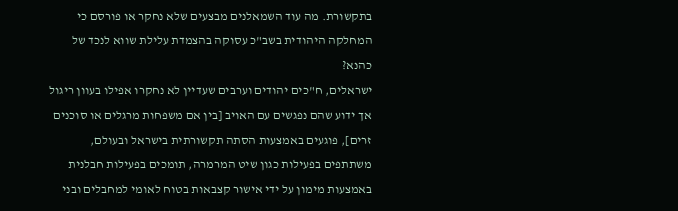בתקשורת. מה עוד השמאלנים מבצעים שלא נחקר או פורסם כי המחלקה היהודית בשב"כ עסוקה בהצמדת עלילת שווא לנכד של כהנא?
ישראלים, ח"כים יהודים וערבים שעדיין לא נחקרו אפילו בעוון ריגול אך ידוע שהם נפגשים עם האויב [בין אם משפחות מרגלים או סוכנים זרים], פוגעים באמצעות הסתה תקשורתית בישראל ובעולם, משתתפים בפעילות כגון שיט המרמרה, תומכים בפעילות חבלנית באמצעות מימון על ידי אישור קצבאות בטוח לאומי למחבלים ובני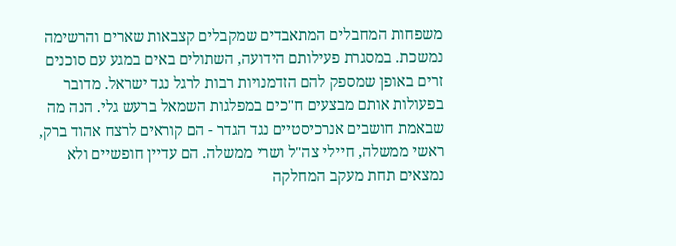משפחות המחבלים המתאבדים שמקבלים קצבאות שארים והרשימה נמשכת. במסגרת פעילותם הידועה, השתולים באים במגע עם סוכנים זרים באופן שמספק להם הזדמנויות רבות לרגל נגד ישראל. מדובר בפעולות אותם מבצעים ח"כים במפלגות השמאל ברעש גלי. הנה מה שבאמת חושבים אנרכיסטיים נגד הגדר - הם קוראים לרצח אהוד ברק, ראשי ממשלה, חיילי צה"ל ושרי ממשלה. הם עדיין חופשיים ולא נמצאים תחת מעקב המחלקה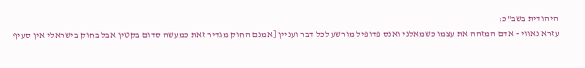היהודית בשב"כ:
עזרא נאווי - אדם המזהה את עצמו כשמאלני ואנס פדופיל מורשע לכל דבר ועניין [אמנם החוק מגדיר זאת כמעשה סדום בקטין אבל בחוק בישראלי אין סעיף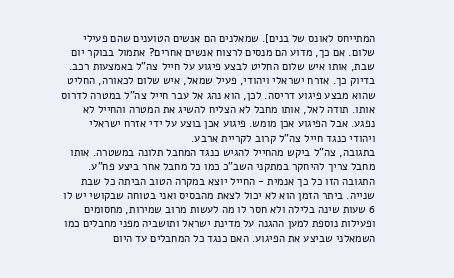המתייחס לאונס של בנים]. שמאלנים הם אנשים הטוענים שהם פעילי שלום. אם כך, מדוע הם מנסים לרצוח אנשים אחרים? אתמול בבוקר יום שבת, אותו איש שלום החליט לבצע פיגוע על חייל צה"ל באמצעות רכב. בדיוק כך. אזרח ישראלי ויהודי, פעיל שמאל, איש שלום לכאורה, החליט שהוא מבצע פיגוע דריסה. לכן, הוא נהג אל עבר חייל צה"ל במטרה לדרוס אותו. תודה לאל, אותו מחבל לא הצליח להשיג את המטרה והחייל לא נפגע. אבל הפיגוע אכן מומש. פיגוע אכן בוצע על ידי אזרח ישראלי ויהודי כנגד חייל צה"ל קרוב לקריית ארבע.
בתגובה, צה"ל ביקש מהחייל להגיש כנגד המחבל תלונה במשטרה. אותו מחבל צריך להיחקר במתקני השב"כ כמו כל מחבל אחר ביצע פח"ע. התגובה הזו כל כך אנמית - החייל יוצא במקרה הטוב הביתה כל שבת שנייה. ביתר הזמן הוא לא יכול לצאת מהבסיס ואני בטוחה שבקושי יש לו 6 שעות שינה בלילה ולא חסר לו מה לעשות מרוב שמירות, מחסומים ופעילות נוספת למען ההגנה על מדינת ישראל ותושביה מפני מחבלים כמו השמאלני שביצע את הפיגוע. האם כנגד כל המחבלים עד היום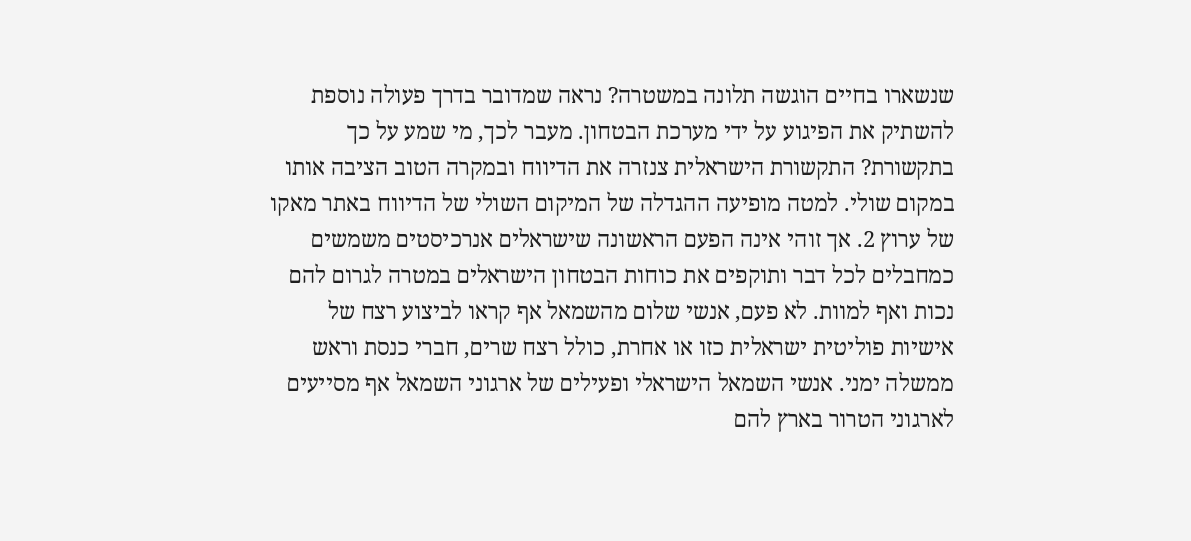שנשארו בחיים הוגשה תלונה במשטרה? נראה שמדובר בדרך פעולה נוספת להשתיק את הפיגוע על ידי מערכת הבטחון. מעבר לכך, מי שמע על כך בתקשורת? התקשורת הישראלית צנזרה את הדיווח ובמקרה הטוב הציבה אותו במקום שולי. למטה מופיעה ההגדלה של המיקום השולי של הדיווח באתר מאקו של ערוץ 2. אך זוהי אינה הפעם הראשונה שישראלים אנרכיסטים משמשים כמחבלים לכל דבר ותוקפים את כוחות הבטחון הישראלים במטרה לגרום להם נכות ואף למוות. לא פעם, אנשי שלום מהשמאל אף קראו לביצוע רצח של אישיות פוליטית ישראלית כזו או אחרת, כולל רצח שרים, חברי כנסת וראש ממשלה ימני. אנשי השמאל הישראלי ופעילים של ארגוני השמאל אף מסייעים לארגוני הטרור בארץ להם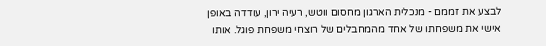לבצע את זממם - מנכלית הארגון מחסום ווטש, רעיה ירון, עודדה באופן אישי את משפחתו של אחד מהמחבלים של רוצחי משפחת פוגל. אותו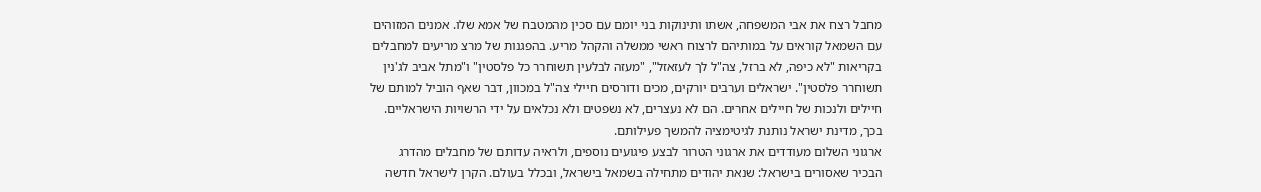מחבל רצח את אבי המשפחה, אשתו ותינוקות בני יומם עם סכין מהמטבח של אמא שלו. אמנים המזוהים עם השמאל קוראים על במותיהם לרצוח ראשי ממשלה והקהל מריע. בהפגנות של מרצ מריעים למחבלים בקריאות "לא כיפה, לא ברזל, צה"ל לך לעזאזל", "מעזה לבלעין תשוחרר כל פלסטין" ו"מתל אביב לג'נין תשוחרר פלסטין". ישראלים וערבים יורקים, מכים ודורסים חיילי צה"ל במכוון, דבר שאף הוביל למותם של חיילים ולנכות של חיילים אחרים. הם לא נעצרים, לא נשפטים ולא נכלאים על ידי הרשויות הישראליים. בכך, מדינת ישראל נותנת לגיטימציה להמשך פעילותם.
ארגוני השלום מעודדים את ארגוני הטרור לבצע פיגועים נוספים, ולראיה עדותם של מחבלים מהדרג הבכיר שאסורים בישראל: שנאת יהודים מתחילה בשמאל בישראל, ובכלל בעולם. הקרן לישראל חדשה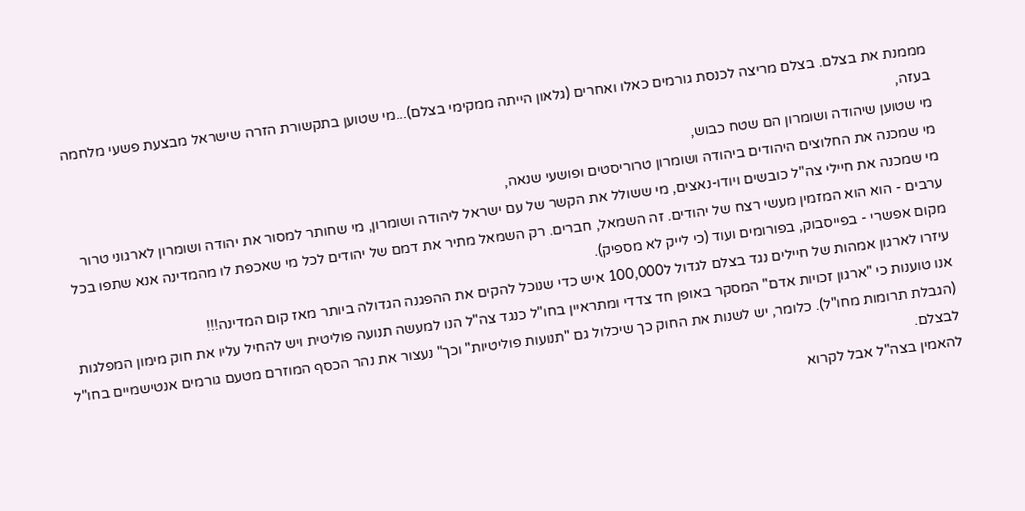מממנת את בצלם. בצלם מריצה לכנסת גורמים כאלו ואחרים (גלאון הייתה ממקימי בצלם)...מי שטוען בתקשורת הזרה שישראל מבצעת פשעי מלחמה בעזה,
מי שטוען שיהודה ושומרון הם שטח כבוש,
מי שמכנה את החלוצים היהודים ביהודה ושומרון טרוריסטים ופושעי שנאה,
מי שמכנה את חיילי צה"ל כובשים ויודו-נאצים, מי ששולל את הקשר של עם ישראל ליהודה ושומרון, מי שחותר למסור את יהודה ושומרון לארגוני טרור ערבים - הוא הוא המזמין מעשי רצח של יהודים. זה השמאל, חברים. רק השמאל מתיר את דמם של יהודים לכל מי שאכפת לו מהמדינה אנא שתפו בכל מקום אפשרי - בפייסבוק, בפורומים ועוד (כי לייק לא מספיק).
עיזרו לארגון אמהות של חיילים נגד בצלם לגדול ל100,000 איש כדי שנוכל להקים את ההפגנה הגדולה ביותר מאז קום המדינה!!!
אנו טוענות כי "ארגון זכויות אדם" המסקר באופן חד צדדי ומתראיין בחו"ל כנגד צה"ל הנו למעשה תנועה פוליטית ויש להחיל עליו את חוק מימון המפלגות (הגבלת תרומות מחו"ל). כלומר, יש לשנות את החוק כך שיכלול גם "תנועות פוליטיות" וכך" נעצור את נהר הכסף המוזרם מטעם גורמים אנטישמיים בחו"ל לבצלם.
להאמין בצה"ל אבל לקרוא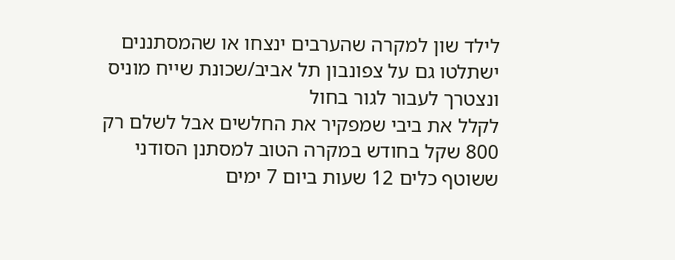לילד שון למקרה שהערבים ינצחו או שהמסתננים ישתלטו גם על צפונבון תל אביב/שכונת שייח מוניס ונצטרך לעבור לגור בחול
לקלל את ביבי שמפקיר את החלשים אבל לשלם רק 800 שקל בחודש במקרה הטוב למסתנן הסודני ששוטף כלים 12 שעות ביום 7 ימים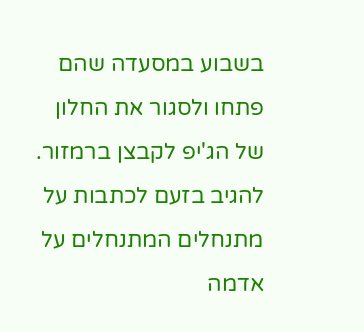בשבוע במסעדה שהם פתחו ולסגור את החלון של הג'יפ לקבצן ברמזור.
להגיב בזעם לכתבות על מתנחלים המתנחלים על אדמה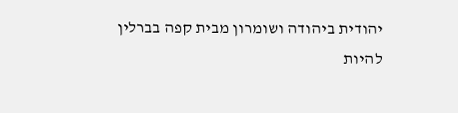יהודית ביהודה ושומרון מבית קפה בברלין
להיות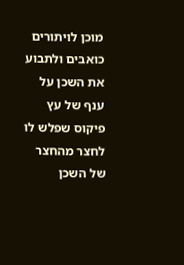מוכן לויתורים כואבים ולתבוע את השכן על ענף של עץ פיקוס שפלש לו לחצר מהחצר של השכן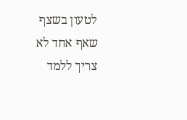לטעון בשצף שאף אחד לא צריך ללמד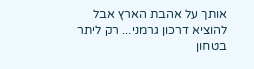אותך על אהבת הארץ אבל להוציא דרכון גרמני... רק ליתר בטחון